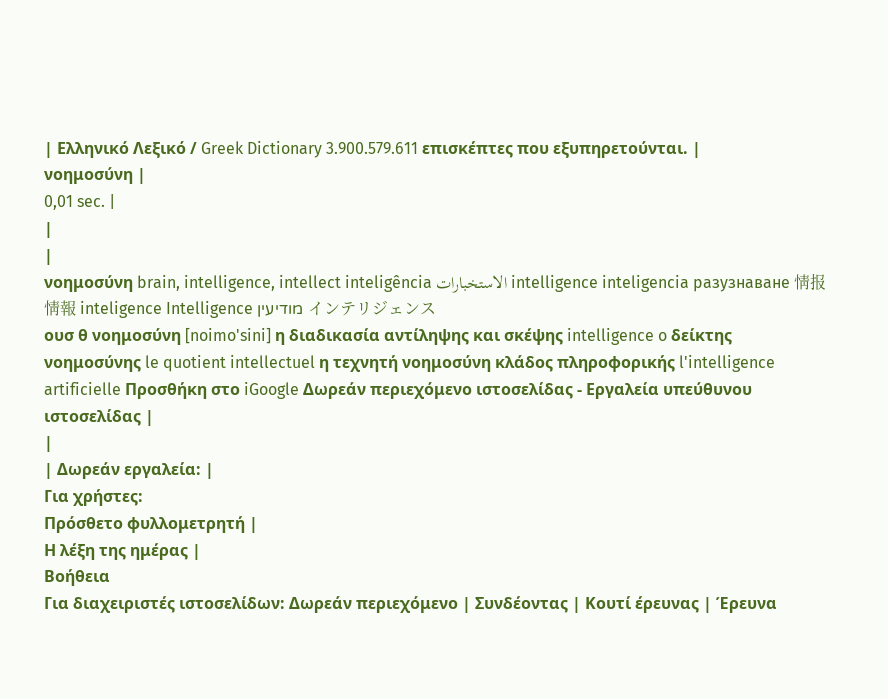| Ελληνικό Λεξικό / Greek Dictionary 3.900.579.611 επισκέπτες που εξυπηρετούνται. |
νοημοσύνη |
0,01 sec. |
|
|
νοημοσύνη brain, intelligence, intellect inteligência الاستخبارات intelligence inteligencia разузнаване 情报 情報 inteligence Intelligence מודיעין インテリジェンス
ουσ θ νοημοσύνη [noimo'sini] η διαδικασία αντίληψης και σκέψης intelligence o δείκτης νοημοσύνης le quotient intellectuel η τεχνητή νοημοσύνη κλάδος πληροφορικής l'intelligence artificielle Προσθήκη στο iGoogle Δωρεάν περιεχόμενο ιστοσελίδας - Εργαλεία υπεύθυνου ιστοσελίδας |
|
| Δωρεάν εργαλεία: |
Για χρήστες:
Πρόσθετο φυλλομετρητή |
Η λέξη της ημέρας |
Βοήθεια
Για διαχειριστές ιστοσελίδων: Δωρεάν περιεχόμενο | Συνδέοντας | Κουτί έρευνας | Έρευνα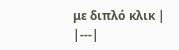με διπλό κλικ |
|---|